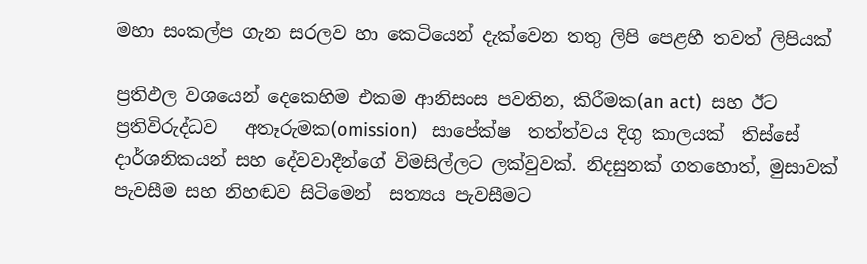මහා සංකල්ප ගැන සරලව හා කෙටියෙන් දැක්වෙන තතු ලිපි පෙළහී තවත් ලිපියක්

ප්‍රතිඵල වශයෙන් දෙකෙහිම එකම ආනිසංස පවතින, කිරීමක(an act)  සහ ඊට ප්‍රතිවිරුද්ධව   අතෑරුමක(omission)   සාපේක්ෂ  තත්ත්වය දිගු කාලයක්  තිස්සේ දාර්ශනිකයන් සහ දේවවාදීන්ගේ විමසිල්ලට ලක්වුවක්. නිදසුනක් ගතහොත්, මුසාවක් පැවසීම සහ නිහඬව සිටිමෙන්  සත්‍යය පැවසීමට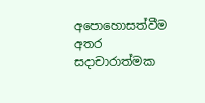අපොහොසත්වීම අතර සදාචාරාත්මක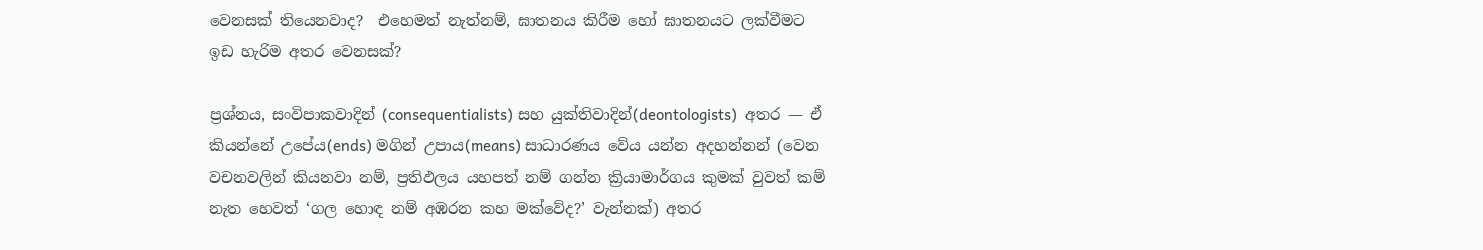වෙනසක් තියෙනවාද?  එහෙමත් නැත්නම්, ඝාතනය කිරීම හෝ ඝාතනයට ලක්වීමට ඉඩ හැරිම අතර වෙනසක්?

ප්‍රශ්නය, සංවිපාකවාදින් (consequentialists) සහ යුක්තිවාදින්(deontologists)  අතර — ඒ කියන්නේ උපේය(ends) මගින් උපාය(means) සාධාරණය වේය යන්න අදහන්නන් (වෙන වචනවලින් කියනවා නම්, ප්‍රතිඵලය යහපත් නම් ගන්න ක්‍රියාමාර්ගය කුමක් වුවත් කම් නැත හෙවත් ‘ගල හොඳ නම් අඹරන කහ මක්වේද?’ වැන්නක්) අතර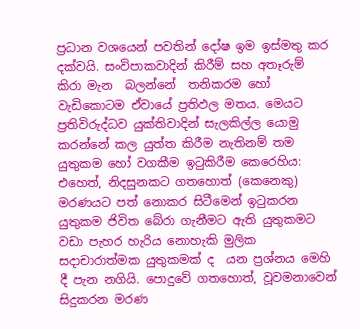ප්‍රධාන වශයෙන් පවතින් දෝෂ ඉම ඉස්මතු කර දක්වයි. සංවිපාකවාදින් කිරීම් සහ අතෑරුම්  කිරා මැන  බලන්නේ  තනිකරම හෝ වැඩිකොටම ඒවායේ ප්‍රතිඵල මතය. මෙයට ප්‍රතිවිරුද්ධව යුක්තිවාදින් සැලකිල්ල යොමු කරන්නේ කල යුත්ත කිරීම නැතිනම් තම යුතුකම හෝ වගකීම ඉටුකිරීම කෙරෙහිය: එහෙත්, නිදසුනකට ගතහොත් (කෙනෙකු) මරණයට පත් නොකර සිටීමෙන් ඉටුකරන  යුතුකම ජිවිත බේරා ගැනීමට ඇති යුතුකමට වඩා පැහර හැරිය නොහැකි මුලික සදාචාරාත්මක යුතුකමක් ද  යන ප්‍රශ්නය මෙහි දී පැන නගියි. පොදුවේ ගතහොත්, වූවමනාවෙන් සිදුකරන මරණ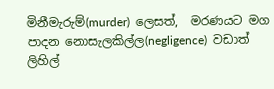මිනීමැරුම්(murder)  ලෙසත්,  මරණයට මග පාදන නොසැලකිල්ල(negligence)  වඩාත් ලිහිල්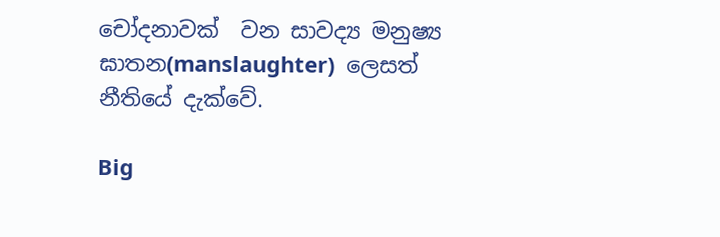චෝදනාවක්  වන සාවද්‍ය මනුෂ්‍ය ඝාතන(manslaughter)  ලෙසත් නීතියේ දැක්වේ.

Big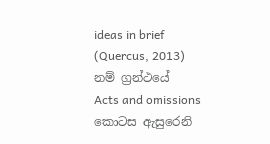ideas in brief (Quercus, 2013) නම් ග්‍රන්ථයේ  Acts and omissions කොටස ඇසුරෙනි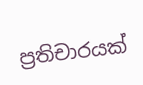ප්‍රතිචාරයක්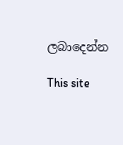ලබාදෙන්න

This site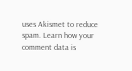uses Akismet to reduce spam. Learn how your comment data is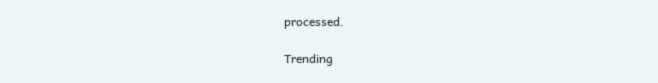processed.

Trending